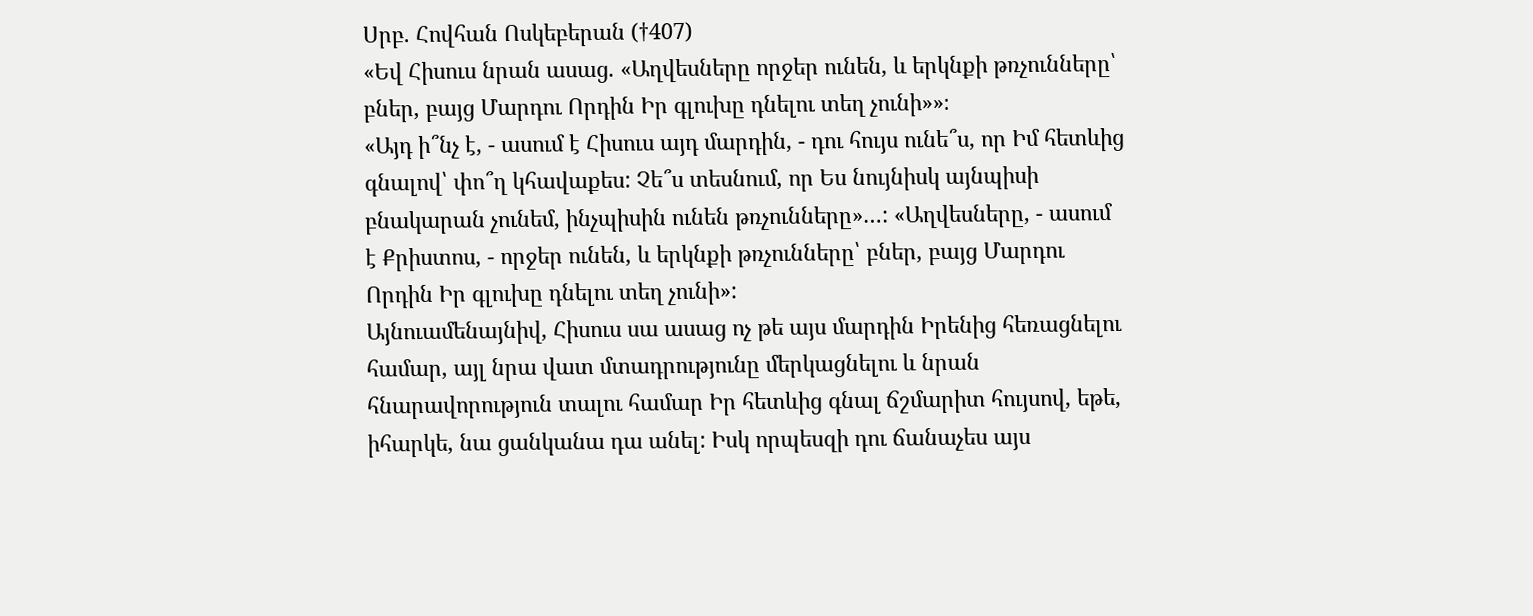Սրբ. Հովհան Ոսկեբերան (†407)
«Եվ Հիսուս նրան ասաց. «Աղվեսները որջեր ունեն, և երկնքի թռչունները՝ բներ, բայց Մարդու Որդին Իր գլուխը դնելու տեղ չունի»»։
«Այդ ի՞նչ է, - ասում է Հիսուս այդ մարդին, - դու հույս ունե՞ս, որ Իմ հետևից գնալով՝ փո՞ղ կհավաքես: Չե՞ս տեսնում, որ Ես նույնիսկ այնպիսի բնակարան չունեմ, ինչպիսին ունեն թռչունները»…: «Աղվեսները, - ասում է Քրիստոս, - որջեր ունեն, և երկնքի թռչունները՝ բներ, բայց Մարդու Որդին Իր գլուխը դնելու տեղ չունի»:
Այնուամենայնիվ, Հիսուս սա ասաց ոչ թե այս մարդին Իրենից հեռացնելու համար, այլ նրա վատ մտադրությունը մերկացնելու և նրան հնարավորություն տալու համար Իր հետևից գնալ ճշմարիտ հույսով, եթե, իհարկե, նա ցանկանա դա անել: Իսկ որպեսզի դու ճանաչես այս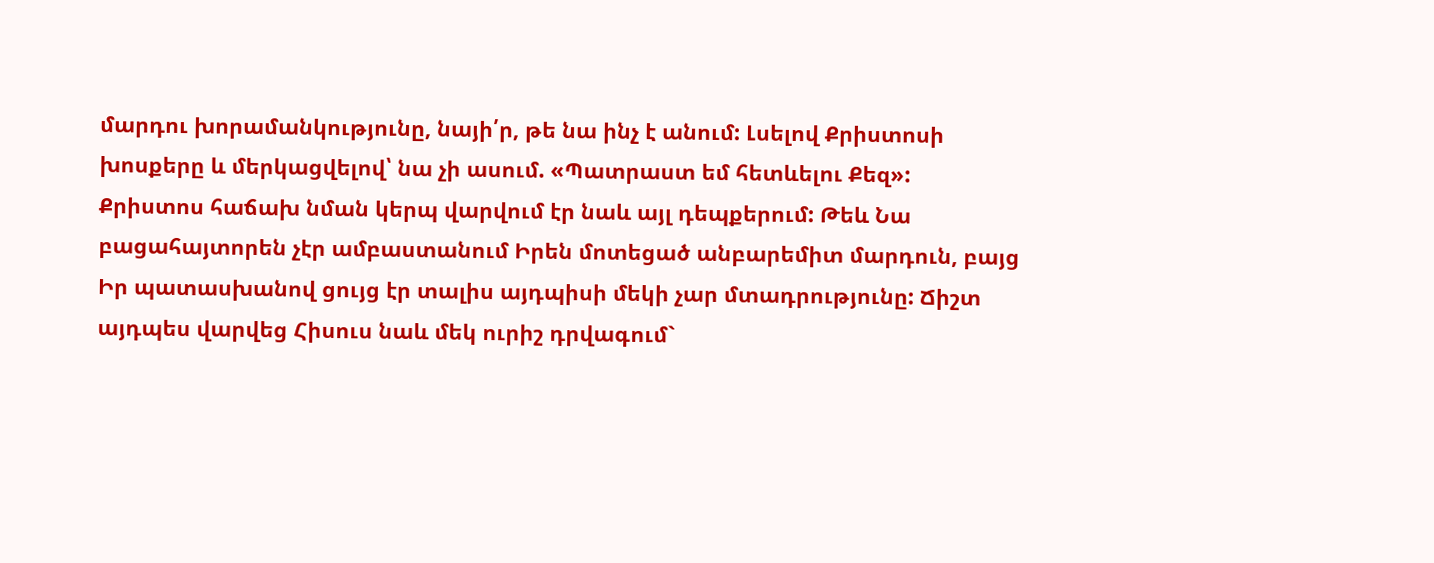մարդու խորամանկությունը, նայի՛ր, թե նա ինչ է անում: Լսելով Քրիստոսի խոսքերը և մերկացվելով՝ նա չի ասում. «Պատրաստ եմ հետևելու Քեզ»:
Քրիստոս հաճախ նման կերպ վարվում էր նաև այլ դեպքերում: Թեև Նա բացահայտորեն չէր ամբաստանում Իրեն մոտեցած անբարեմիտ մարդուն, բայց Իր պատասխանով ցույց էր տալիս այդպիսի մեկի չար մտադրությունը: Ճիշտ այդպես վարվեց Հիսուս նաև մեկ ուրիշ դրվագում`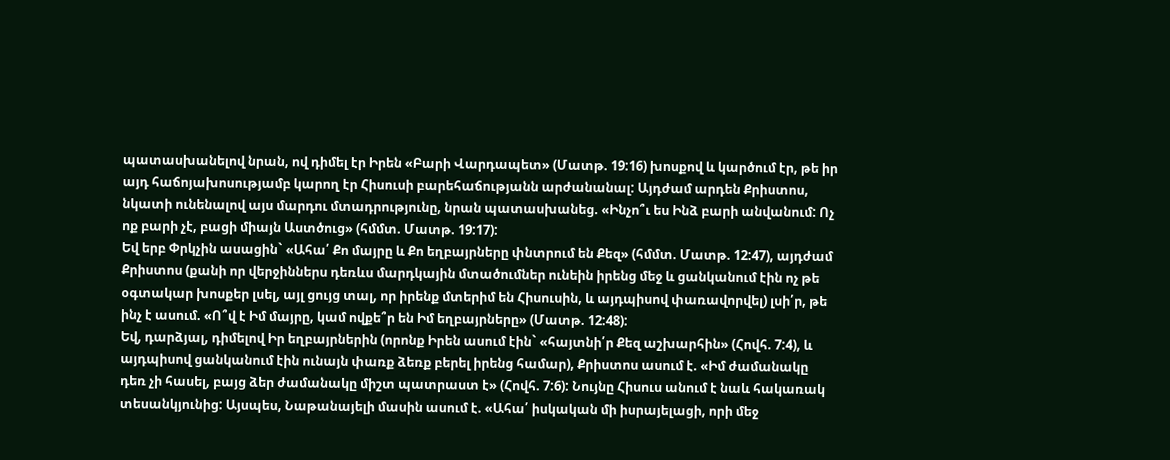պատասխանելով նրան, ով դիմել էր Իրեն «Բարի Վարդապետ» (Մատթ. 19:16) խոսքով և կարծում էր, թե իր այդ հաճոյախոսությամբ կարող էր Հիսուսի բարեհաճությանն արժանանալ: Այդժամ արդեն Քրիստոս, նկատի ունենալով այս մարդու մտադրությունը, նրան պատասխանեց. «Ինչո՞ւ ես Ինձ բարի անվանում: Ոչ ոք բարի չէ, բացի միայն Աստծուց» (հմմտ. Մատթ. 19:17):
Եվ երբ Փրկչին ասացին` «Ահա՛ Քո մայրը և Քո եղբայրները փնտրում են Քեզ» (հմմտ. Մատթ. 12:47), այդժամ Քրիստոս (քանի որ վերջիններս դեռևս մարդկային մտածումներ ունեին իրենց մեջ և ցանկանում էին ոչ թե օգտակար խոսքեր լսել, այլ ցույց տալ, որ իրենք մտերիմ են Հիսուսին, և այդպիսով փառավորվել) լսի՛ր, թե ինչ է ասում. «Ո՞վ է Իմ մայրը, կամ ովքե՞ր են Իմ եղբայրները» (Մատթ. 12:48):
Եվ, դարձյալ, դիմելով Իր եղբայրներին (որոնք Իրեն ասում էին` «հայտնի՛ր Քեզ աշխարհին» (Հովհ. 7:4), և այդպիսով ցանկանում էին ունայն փառք ձեռք բերել իրենց համար), Քրիստոս ասում է. «Իմ ժամանակը դեռ չի հասել, բայց ձեր ժամանակը միշտ պատրաստ է» (Հովհ. 7:6): Նույնը Հիսուս անում է նաև հակառակ տեսանկյունից: Այսպես, Նաթանայելի մասին ասում է. «Ահա՛ իսկական մի իսրայելացի, որի մեջ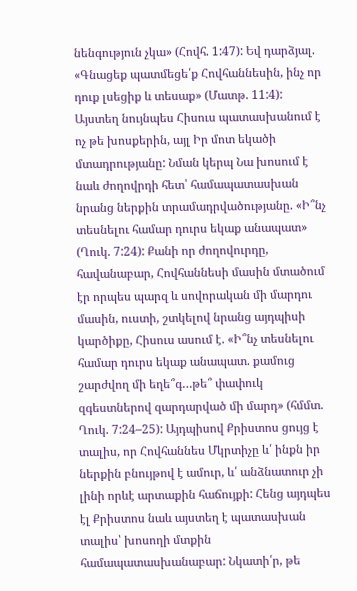նենգություն չկա» (Հովհ. 1:47): Եվ դարձյալ. «Գնացեք պատմեցե՛ք Հովհաննեսին, ինչ որ դուք լսեցիք և տեսաք» (Մատթ. 11:4):
Այստեղ նույնպես Հիսուս պատասխանում է ոչ թե խոսքերին, այլ Իր մոտ եկածի մտադրությանը: Նման կերպ Նա խոսում է նաև ժողովրդի հետ՝ համապատասխան նրանց ներքին տրամադրվածությանը. «Ի՞նչ տեսնելու համար դուրս եկաք անապատ» (Ղուկ. 7:24): Քանի որ ժողովուրդը, հավանաբար, Հովհաննեսի մասին մտածում էր որպես պարզ և սովորական մի մարդու մասին, ուստի, շտկելով նրանց այդպիսի կարծիքը, Հիսուս ասում է. «Ի՞նչ տեսնելու համար դուրս եկաք անապատ. քամուց շարժվող մի եղե՞գ…թե՞ փափուկ զգեստներով զարդարված մի մարդ» (հմմտ. Ղուկ. 7:24–25): Այդպիսով Քրիստոս ցույց է տալիս, որ Հովհաննես Մկրտիչը և՛ ինքն իր ներքին բնույթով է ամուր, և՛ անձնատուր չի լինի որևէ արտաքին հաճույքի: Հենց այդպես էլ Քրիստոս նաև այստեղ է պատասխան տալիս՝ խոսողի մտքին համապատասխանաբար: Նկատի՛ր, թե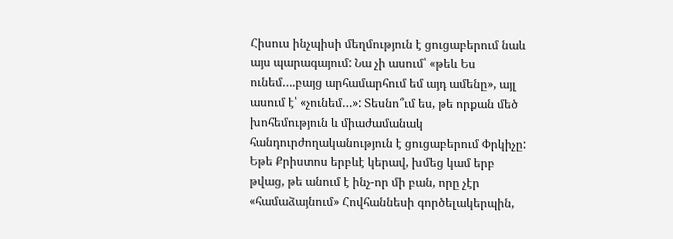Հիսուս ինչպիսի մեղմություն է ցուցաբերում նաև այս պարագայում: Նա չի ասում՝ «թեև Ես ունեմ….բայց արհամարհում եմ այդ ամենը», այլ ասում է՝ «չունեմ…»: Տեսնո՞ւմ ես, թե որքան մեծ խոհեմություն և միաժամանակ հանդուրժողականություն է ցուցաբերում Փրկիչը:
Եթե Քրիստոս երբևէ կերավ, խմեց կամ երբ թվաց, թե անում է ինչ-որ մի բան, որը չէր «համաձայնում» Հովհաննեսի գործելակերպին,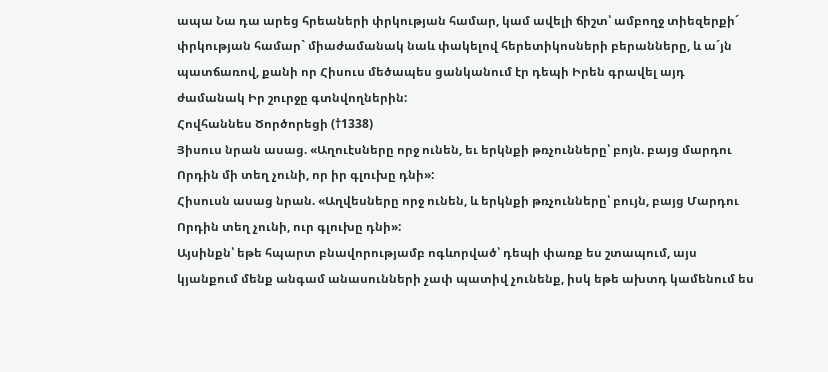ապա Նա դա արեց հրեաների փրկության համար, կամ ավելի ճիշտ՝ ամբողջ տիեզերքի´ փրկության համար` միաժամանակ նաև փակելով հերետիկոսների բերանները, և ա´յն պատճառով, քանի որ Հիսուս մեծապես ցանկանում էր դեպի Իրեն գրավել այդ ժամանակ Իր շուրջը գտնվողներին:
Հովհաննես Ծործորեցի (†1338)
Յիսուս նրան ասաց. «Աղուէսները որջ ունեն, եւ երկնքի թռչունները՝ բոյն. բայց մարդու Որդին մի տեղ չունի, որ իր գլուխը դնի»:
Հիսուսն ասաց նրան. «Աղվեսները որջ ունեն, և երկնքի թռչունները՝ բույն, բայց Մարդու Որդին տեղ չունի, ուր գլուխը դնի»:
Այսինքն՝ եթե հպարտ բնավորությամբ ոգևորված՝ դեպի փառք ես շտապում, այս կյանքում մենք անգամ անասունների չափ պատիվ չունենք, իսկ եթե ախտդ կամենում ես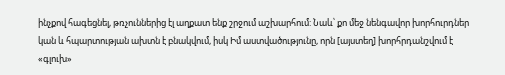ինչքով հագեցնել, թռչուններից էլ աղքատ ենք շրջում աշխարհում: Նաև՝ քո մեջ նենգավոր խորհուրդներ կան և հպարտության ախտն է բնակվում, իսկ Իմ աստվածությունը, որն [այստեղ] խորհրդանշվում է «գլուխ»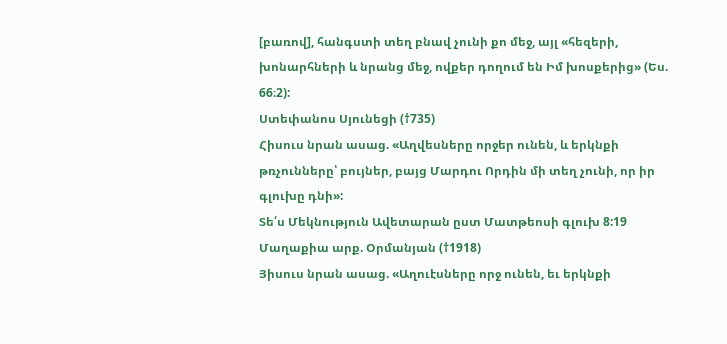[բառով], հանգստի տեղ բնավ չունի քո մեջ, այլ «հեզերի, խոնարհների և նրանց մեջ, ովքեր դողում են Իմ խոսքերից» (Ես. 66։2):
Ստեփանոս Սյունեցի (†735)
Հիսուս նրան ասաց. «Աղվեսները որջեր ունեն, և երկնքի թռչունները՝ բույներ, բայց Մարդու Որդին մի տեղ չունի, որ իր գլուխը դնի»:
Տե՛ս Մեկնություն Ավետարան ըստ Մատթեոսի գլուխ 8:19
Մաղաքիա արք. Օրմանյան (†1918)
Յիսուս նրան ասաց. «Աղուէսները որջ ունեն, եւ երկնքի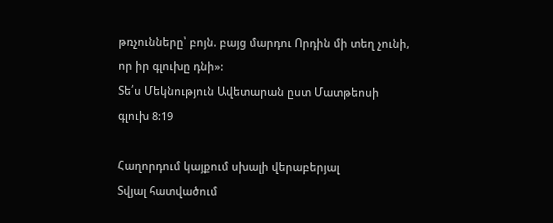թռչունները՝ բոյն. բայց մարդու Որդին մի տեղ չունի, որ իր գլուխը դնի»:
Տե՛ս Մեկնություն Ավետարան ըստ Մատթեոսի գլուխ 8:19

Հաղորդում կայքում սխալի վերաբերյալ
Տվյալ հատվածում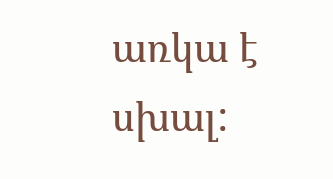առկա է սխալ: